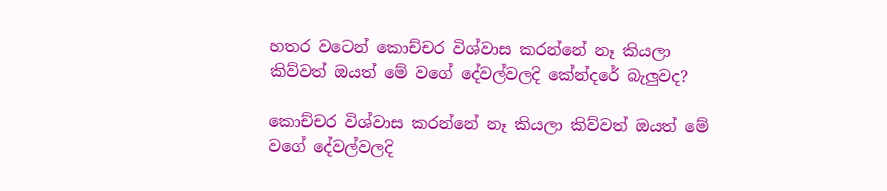හතර වටෙන් කොච්චර විශ්වාස කරන්නේ නෑ කියලා කිව්වත් ඔයත් මේ වගේ දේවල්වලදි කේන්දරේ බැලුවද?

කොච්චර විශ්වාස කරන්නේ නෑ කියලා කිව්වත් ඔයත් මේ වගේ දේවල්වලදි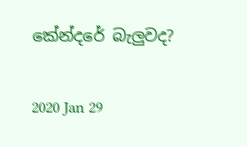කේන්දරේ බැලුවද?

2020 Jan 29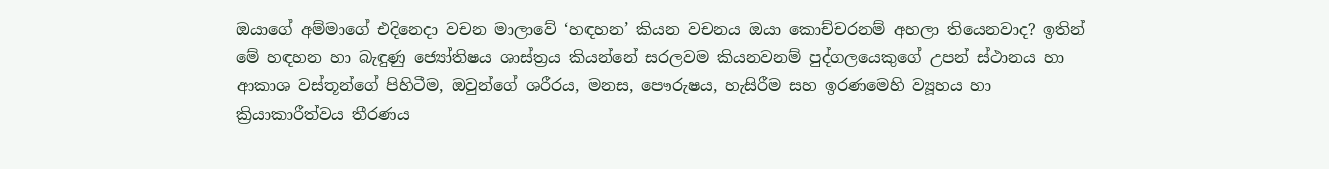ඔයාගේ අම්මාගේ එදිනෙදා වචන මාලාවේ ‘හඳහන’ කියන වචනය ඔයා කොච්චරනම් අහලා තියෙනවාද? ඉතින් මේ හඳහන හා බැඳුණු ජ්‍යෝතිෂය ශාස්ත්‍රය කියන්නේ සරලවම කියනවනම් පුද්ගලයෙකුගේ උපන් ස්ථානය හා ආකාශ වස්තූන්ගේ පිහිටීම, ඔවුන්ගේ ශරීරය, මනස, පෞරුෂය, හැසිරීම සහ ඉරණමෙහි ව්‍යූහය හා ක්‍රියාකාරීත්වය තීරණය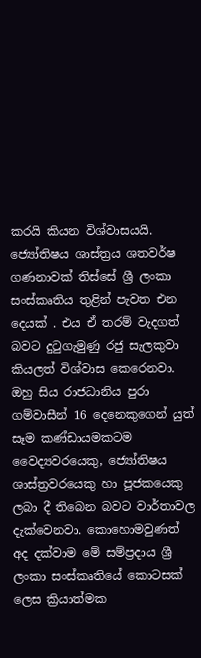කරයි කියන විශ්වාසයයි. ජ්‍යෝතිෂය ශාස්ත්‍රය ශතවර්ෂ ගණනාවක් තිස්සේ ශ්‍රී ලංකා සංස්කෘතිය තුළින් පැවත එන දෙයක් . එය ඒ තරම් වැදගත් බවට දුටුගැමුණු රජු සැලකුවා කියලත් විශ්වාස කෙරෙනවා. ඔහු සිය රාජධානිය පුරා ගම්වාසීන් 16 දෙනෙකුගෙන් යුත් සෑම කණ්ඩායමකටම වෛද්‍යවරයෙකු, ජ්‍යෝතිෂය ශාස්ත්‍රවරයෙකු හා පූජකයෙකු ලබා දී තිබෙන බවට වාර්තාවල දැක්වෙනවා. කොහොමවුණත් අද දක්වාම මේ සම්ප්‍රදාය ශ්‍රී ලංකා සංස්කෘතියේ කොටසක් ලෙස ක්‍රියාත්මක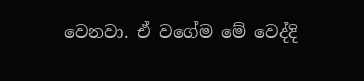වෙනවා. ඒ වගේම මේ වෙද්දි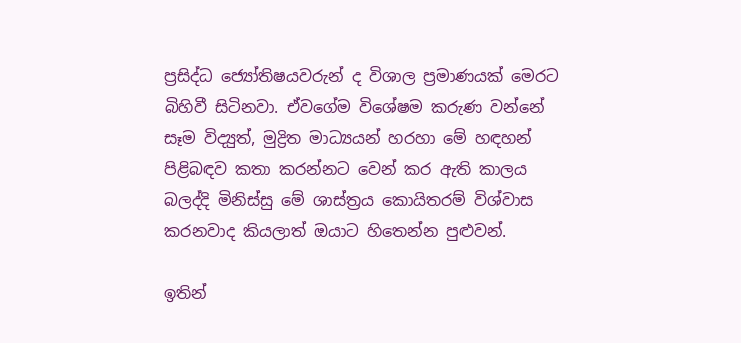ප්‍රසිද්ධ ජ්‍යෝතිෂයවරුන් ද විශාල ප්‍රමාණයක් මෙරට බිහිවී සිටිනවා. ඒවගේම විශේෂම කරුණ වන්නේ සෑම විද්‍යුත්, මුද්‍රිත මාධ්‍යයන් හරහා මේ හඳහන් පිළිබඳව කතා කරන්නට වෙන් කර ඇති කාලය බලද්දි මිනිස්සු මේ ශාස්ත්‍රය කොයිතරම් විශ්වාස කරනවාද කියලාත් ඔයාට හිතෙන්න පුළුවන්.

ඉතින්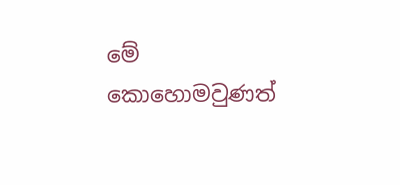මේ කොහොමවුණත්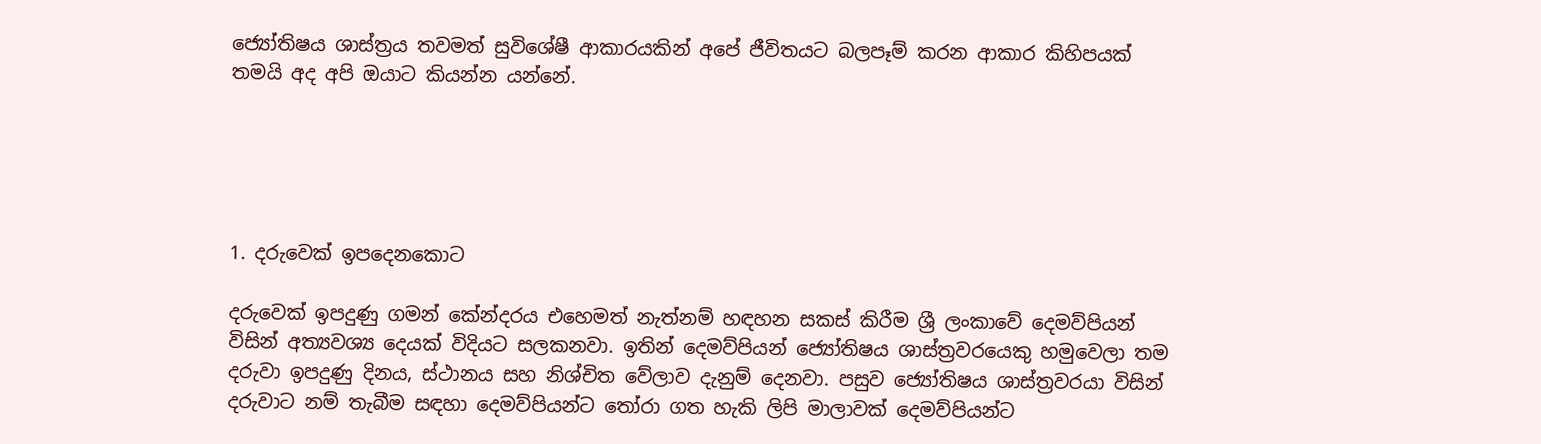ජ්‍යෝතිෂය ශාස්ත්‍රය තවමත් සුවිශේෂී ආකාරයකින් අපේ ජීවිතයට බලපෑම් කරන ආකාර කිහිපයක් තමයි අද අපි ඔයාට කියන්න යන්නේ.





1. දරුවෙක් ඉපදෙනකොට

දරුවෙක් ඉපදුණු ගමන් කේන්දරය එහෙමත් නැත්නම් හඳහන සකස් කිරීම ශ්‍රී ලංකාවේ දෙමව්පියන් විසින් අත්‍යවශ්‍ය දෙයක් විදියට සලකනවා. ඉතින් දෙමව්පියන් ජ්‍යෝතිෂය ශාස්ත්‍රවරයෙකු හමුවෙලා තම දරුවා ඉපදුණු දිනය, ස්ථානය සහ නිශ්චිත වේලාව දැනුම් දෙනවා. පසුව ජ්‍යෝතිෂය ශාස්ත්‍රවරයා විසින් දරුවාට නම් තැබීම සඳහා දෙමව්පියන්ට තෝරා ගත හැකි ලිපි මාලාවක් දෙමව්පියන්ට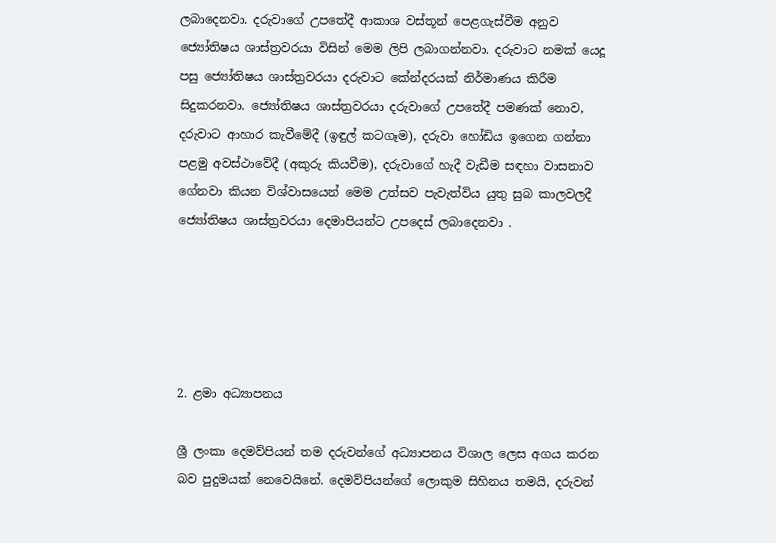ලබාදෙනවා. දරුවාගේ උපතේදී ආකාශ වස්තූන් පෙළගැස්වීම අනුව ජ්‍යෝතිෂය ශාස්ත්‍රවරයා විසින් මෙම ලිපි ලබාගන්නවා. දරුවාට නමක් යෙදූ පසු ජ්‍යෝතිෂය ශාස්ත්‍රවරයා දරුවාට කේන්දරයක් නිර්මාණය කිරීම සිදුකරනවා. ජ්‍යෝතිෂය ශාස්ත්‍රවරයා දරුවාගේ උපතේදී පමණක් නොව, දරුවාට ආහාර කැවීමේදී (ඉඳුල් කටගෑම), දරුවා හෝඩිය ඉගෙන ගන්නා පළමු අවස්ථා‌වේදී (අකුරු කියවීම), දරුවාගේ හැදී වැඩීම සඳහා වාසනාව ගේනවා කියන විශ්වාසයෙන් මෙම උත්සව පැවැත්විය යුතු සුබ කාලවලදී ජ්‍යෝතිෂය ශාස්ත්‍රවරයා දෙමාපියන්ට උපදෙස් ලබාදෙනවා .





2. ළමා අධ්‍යාපනය

ශ්‍රී ලංකා දෙමව්පියන් තම දරුවන්ගේ අධ්‍යාපනය විශාල ලෙස අගය කරන බව පුදුමයක් නෙවෙයිනේ. දෙමව්පියන්ගේ ලොකුම සිහිනය තමයි, දරුවන්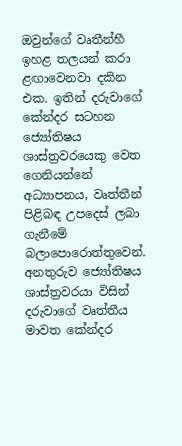ඔවුන්ගේ වෘතීන්හී ඉහළ තලයන් කරා ළඟාවෙනවා දකින එක. ඉතින් දරුවාගේ කේන්දර සටහන ජ්‍යෝතිෂය ශාස්ත්‍රවරයෙකු වෙත ගෙනියන්නේ අධ්‍යාපනය, වෘත්තීන් පිළිබඳ උපදෙස් ලබා ගැනීමේ බලාපොරොත්තුවෙන්. අනතුරුව ජ්‍යෝතිෂය ශාස්ත්‍රවරයා විසින් දරුවාගේ වෘත්තීය මාවත කේන්දර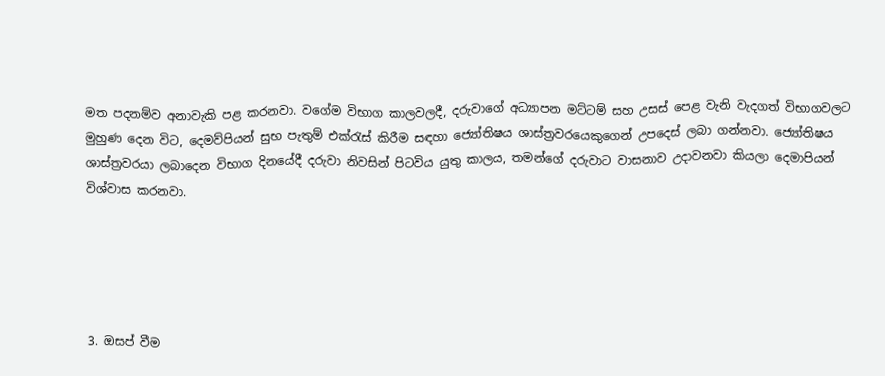මත පදනම්ව අනාවැකි පළ කරනවා. වගේම විභාග කාලවලදී, දරුවාගේ අධ්‍යාපන මට්ටම් සහ උසස් පෙළ වැනි වැදගත් විභාගවලට මුහුණ දෙන විට, දෙමව්පියන් සුභ පැතුම් එක්රැස් කිරීම සඳහා ජ්‍යෝතිෂය ශාස්ත්‍රවරයෙකුගෙන් උපදෙස් ලබා ගන්නවා. ජ්‍යෝතිෂය ශාස්ත්‍රවරයා ලබාදෙන විභාග දිනයේදී දරුවා නිවසින් පිටවිය යුතු කාලය, තමන්ගේ දරුවාට වාසනාව උදාවනවා කියලා දෙමාපියන් විශ්වාස කරනවා.





3. ඔසප් වීම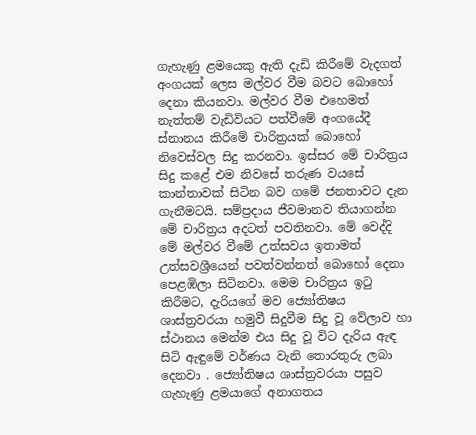ගැහැණු ළමයෙකු ඇති දැඩි කිරීමේ වැදගත් අංගයක් ලෙස මල්වර වීම බවට බොහෝ දෙනා කියනවා. මල්වර වීම එහෙමත් නැත්තම් වැඩිවියට පත්වීමේ අංගයේදී ස්නානය කිරීමේ චාරිත්‍රයක් බොහෝ නිවෙස්වල සිදු කරනවා. ඉස්සර මේ චාරිත්‍රය සිදු කළේ එම නිවසේ තරුණ වයසේ කාන්තාවක් සිටින බව ගමේ ජනතාවට දැන ගැනීමටයි. සම්ප්‍රදාය ජීවමානව තියාගන්න මේ චාරිත්‍රය අදටත් පවතිනවා. මේ වෙද්දි මේ මල්වර වීමේ උත්සවය ඉතාමත් උත්සවශ්‍රීයෙන් පවත්වන්නත් බොහෝ දෙනා පෙළඹිලා සිටිනවා. මෙම චාරිත්‍රය ඉටු කිරීමට, දැරියගේ මව ජ්‍යෝතිෂය ශාස්ත්‍රවරයා හමුවී සිදුවීම සිදු වූ වේලාව හා ස්ථානය මෙන්ම එය සිදු වූ විට දැරිය ඇඳ සිටි ඇඳුමේ වර්ණය වැනි තොරතුරු ලබා දෙනවා . ජ්‍යෝතිෂය ශාස්ත්‍රවරයා පසුව ගැහැණු ළමයාගේ අනාගතය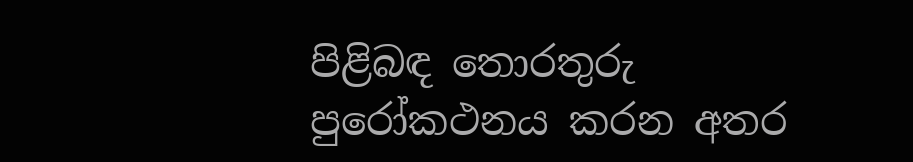පිළිබඳ තොරතුරු පුරෝකථනය කරන අතර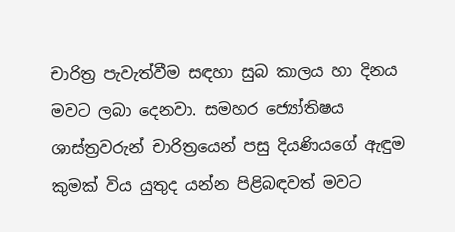චාරිත්‍ර පැවැත්වීම සඳහා සුබ කාලය හා දිනය මවට ලබා දෙනවා. සමහර ජ්‍යෝතිෂය ශාස්ත්‍රවරුන් චාරිත්‍රයෙන් පසු දියණියගේ ඇඳුම කුමක් විය යුතුද යන්න පිළිබඳවත් මවට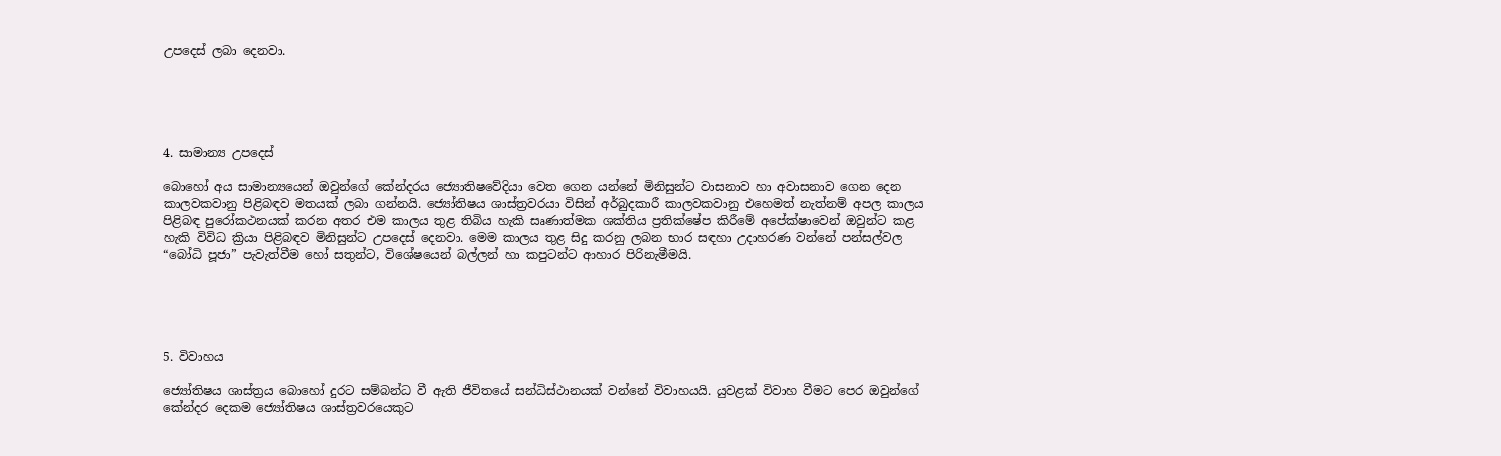උපදෙස් ලබා දෙනවා.





4. සාමාන්‍ය උපදෙස්

බොහෝ අය සාමාන්‍යයෙන් ඔවුන්ගේ කේන්දරය ජ්‍යොතිෂවේදියා වෙත ගෙන යන්නේ මිනිසුන්ට වාසනාව හා අවාසනාව ගෙන දෙන කාලවකවානු පිළිබඳව මතයක් ලබා ගන්නයි. ජ්‍යෝතිෂය ශාස්ත්‍රවරයා විසින් අර්බුදකාරී කාලවකවානු එහෙමත් නැත්නම් අපල කාලය පිළිබඳ පුරෝකථනයක් කරන අතර එම කාලය තුළ තිබිය හැකි සෘණාත්මක ශක්තිය ප්‍රතික්ෂේප කිරීමේ අපේක්ෂාවෙන් ඔවුන්ට කළ හැකි විවිධ ක්‍රියා පිළිබඳව මිනිසුන්ට උපදෙස් දෙනවා. මෙම කාලය තුළ සිදු කරනු ලබන භාර සඳහා උදාහරණ වන්නේ පන්සල්වල “බෝධි පූජා” පැවැත්වීම හෝ සතුන්ට, විශේෂයෙන් බල්ලන් හා කපුටන්ට ආහාර පිරිනැමීමයි.





5. විවාහය

ජ්‍යෝතිෂය ශාස්ත්‍රය බොහෝ දුරට සම්බන්ධ වී ඇති ජීවිතයේ සන්ධිස්ථානයක් වන්නේ විවාහයයි. යුවළක් විවාහ වීමට පෙර ඔවුන්ගේ කේන්දර දෙකම ජ්‍යෝතිෂය ශාස්ත්‍රවරයෙකුට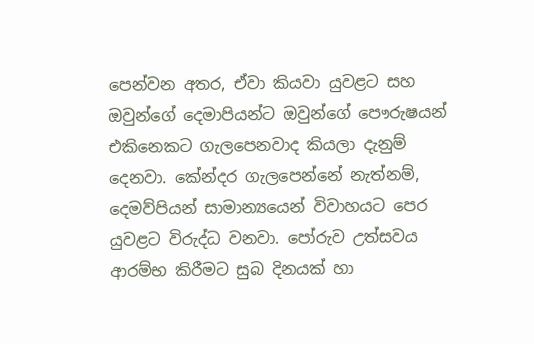පෙන්වන අතර, ඒවා කියවා යුවළට සහ ඔවුන්ගේ දෙමාපියන්ට ඔවුන්ගේ පෞරුෂයන් එකිනෙකට ගැලපෙනවාද කියලා දැනුම් දෙනවා. කේන්දර ගැලපෙන්නේ නැත්නම්, දෙමව්පියන් සාමාන්‍යයෙන් විවාහයට පෙර යුවළට විරුද්ධ වනවා. පෝරුව උත්සවය ආරම්භ කිරීමට සුබ දිනයක් හා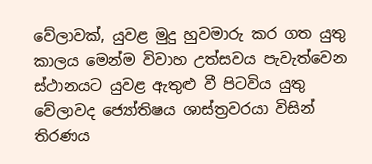වේලාවක්, යුවළ මුදු හුවමාරු කර ගත යුතු කාලය මෙන්ම විවාහ උත්සවය පැවැත්වෙන ස්ථානයට යුවළ ඇතුළු වී පිටවිය යුතු වේලාවද ජ්‍යෝතිෂය ශාස්ත්‍රවරයා විසින් තිරණය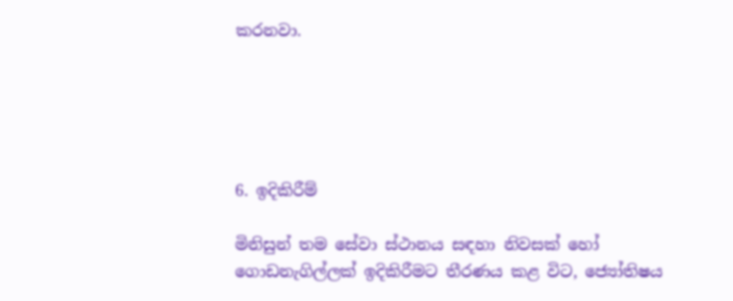කරනවා.





6. ඉදිකිරීම්

මිනිසුන් තම සේවා ස්ථානය සඳහා නිවසක් හෝ ගොඩනැගිල්ලක් ඉදිකිරීමට තීරණය කළ විට, ජ්‍යෝතිෂය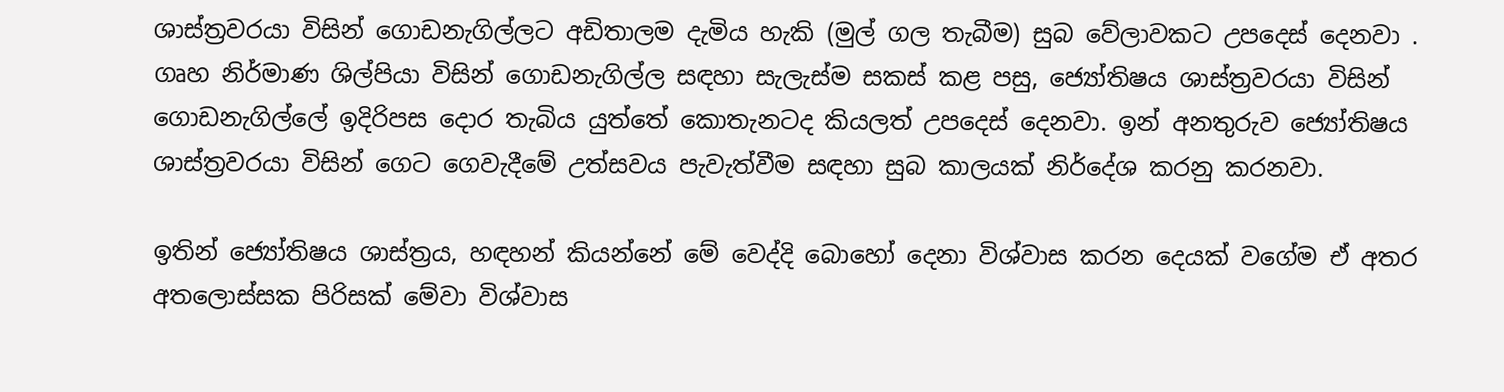ශාස්ත්‍රවරයා විසින් ගොඩනැගිල්ලට අඩිතාලම දැමිය හැකි (මුල් ගල තැබීම) සුබ වේලාවකට උපදෙස් දෙනවා . ගෘහ නිර්මාණ ශිල්පියා විසින් ගොඩනැගිල්ල සඳහා සැලැස්ම සකස් කළ පසු, ජ්‍යෝතිෂය ශාස්ත්‍රවරයා විසින් ගොඩනැගිල්ලේ ඉදිරිපස දොර තැබිය යුත්තේ කොතැනටද කියලත් උපදෙස් දෙනවා. ඉන් අනතුරුව ජ්‍යෝතිෂය ශාස්ත්‍රවරයා විසින් ගෙට ගෙවැදීමේ උත්සවය පැවැත්වීම සඳහා සුබ කාලයක් නිර්දේශ කරනු කරනවා.

ඉතින් ජ්‍යෝතිෂය ශාස්ත්‍රය, හඳහන් කියන්නේ මේ වෙද්දි බොහෝ දෙනා විශ්වාස කරන දෙයක් වගේම ඒ අතර අතලොස්සක පිරිසක් මේවා විශ්වාස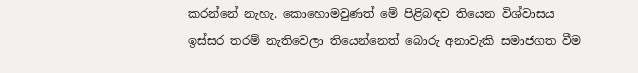කරන්නේ නැහැ. කොහොමවුණත් මේ පිළිබඳව තියෙන විශ්වාසය ඉස්සර තරම් නැතිවෙලා තියෙන්නෙත් බොරු අනාවැකි සමාජගත වීම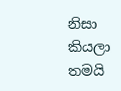නිසා කියලා තමයි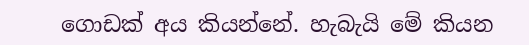ගොඩක් අය කියන්නේ. හැබැයි මේ කියන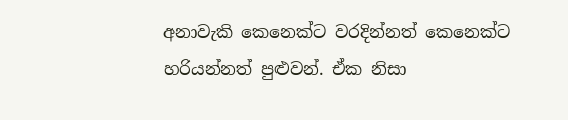අනාවැකි කෙනෙක්ට වරදින්නත් කෙනෙක්ට හරියන්නත් පුළුවන්. ඒක නිසා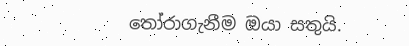තෝරාගැනීම ඔයා සතුයි.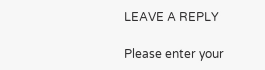LEAVE A REPLY

Please enter your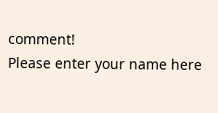comment!
Please enter your name here